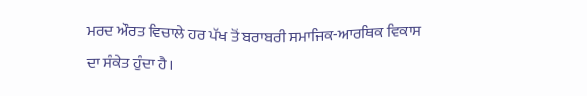ਮਰਦ ਔਰਤ ਵਿਚਾਲੇ ਹਰ ਪੱਖ ਤੋਂ ਬਰਾਬਰੀ ਸਮਾਜਿਕ-ਆਰਥਿਕ ਵਿਕਾਸ ਦਾ ਸੰਕੇਤ ਹੁੰਦਾ ਹੈ।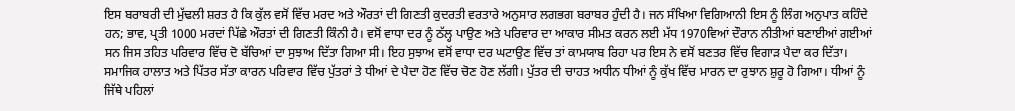ਇਸ ਬਰਾਬਰੀ ਦੀ ਮੁੱਢਲੀ ਸ਼ਰਤ ਹੈ ਕਿ ਕੁੱਲ ਵਸੋਂ ਵਿੱਚ ਮਰਦ ਅਤੇ ਔਰਤਾਂ ਦੀ ਗਿਣਤੀ ਕੁਦਰਤੀ ਵਰਤਾਰੇ ਅਨੁਸਾਰ ਲਗਭਗ ਬਰਾਬਰ ਹੁੰਦੀ ਹੈ। ਜਨ ਸੰਖਿਆ ਵਿਗਿਆਨੀ ਇਸ ਨੂੰ ਲਿੰਗ ਅਨੁਪਾਤ ਕਹਿੰਦੇ ਹਨ; ਭਾਵ, ਪ੍ਰਤੀ 1000 ਮਰਦਾਂ ਪਿੱਛੇ ਔਰਤਾਂ ਦੀ ਗਿਣਤੀ ਕਿੰਨੀ ਹੈ। ਵਸੋਂ ਵਾਧਾ ਦਰ ਨੂੰ ਠੱਲ੍ਹ ਪਾਉਣ ਅਤੇ ਪਰਿਵਾਰ ਦਾ ਆਕਾਰ ਸੀਮਤ ਕਰਨ ਲਈ ਮੱਧ 1970ਵਿਆਂ ਦੌਰਾਨ ਨੀਤੀਆਂ ਬਣਾਈਆਂ ਗਈਆਂ ਸਨ ਜਿਸ ਤਹਿਤ ਪਰਿਵਾਰ ਵਿੱਚ ਦੋ ਬੱਚਿਆਂ ਦਾ ਸੁਝਾਅ ਦਿੱਤਾ ਗਿਆ ਸੀ। ਇਹ ਸੁਝਾਅ ਵਸੋਂ ਵਾਧਾ ਦਰ ਘਟਾਉਣ ਵਿੱਚ ਤਾਂ ਕਾਮਯਾਬ ਰਿਹਾ ਪਰ ਇਸ ਨੇ ਵਸੋਂ ਬਣਤਰ ਵਿੱਚ ਵਿਗਾੜ ਪੈਦਾ ਕਰ ਦਿੱਤਾ। ਸਮਾਜਿਕ ਹਾਲਾਤ ਅਤੇ ਪਿੱਤਰ ਸੱਤਾ ਕਾਰਨ ਪਰਿਵਾਰ ਵਿੱਚ ਪੁੱਤਰਾਂ ਤੇ ਧੀਆਂ ਦੇ ਪੈਦਾ ਹੋਣ ਵਿੱਚ ਚੋਣ ਹੋਣ ਲੱਗੀ। ਪੁੱਤਰ ਦੀ ਚਾਹਤ ਅਧੀਨ ਧੀਆਂ ਨੂੰ ਕੁੱਖ ਵਿੱਚ ਮਾਰਨ ਦਾ ਰੁਝਾਨ ਸ਼ੁਰੂ ਹੋ ਗਿਆ। ਧੀਆਂ ਨੂੰ ਜਿੱਥੇ ਪਹਿਲਾਂ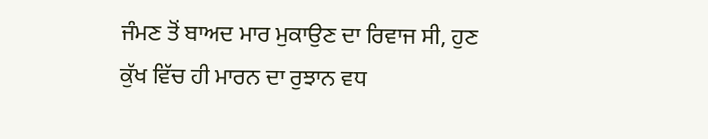ਜੰਮਣ ਤੋਂ ਬਾਅਦ ਮਾਰ ਮੁਕਾਉਣ ਦਾ ਰਿਵਾਜ ਸੀ, ਹੁਣ ਕੁੱਖ ਵਿੱਚ ਹੀ ਮਾਰਨ ਦਾ ਰੁਝਾਨ ਵਧ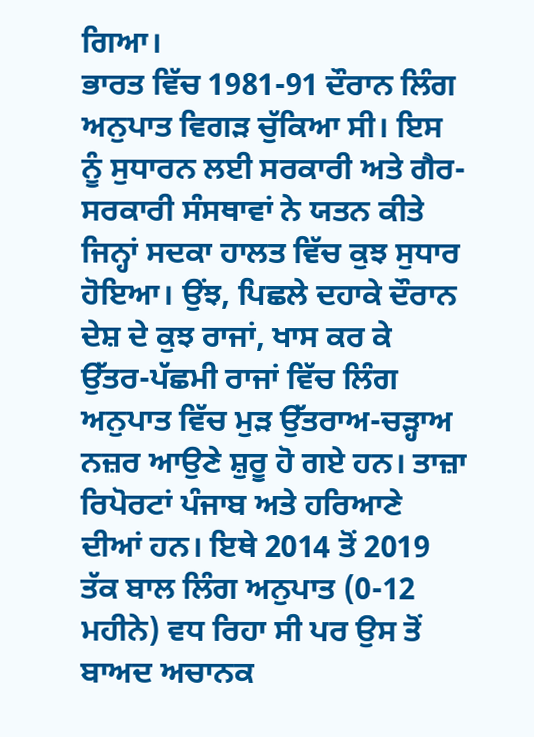ਗਿਆ।
ਭਾਰਤ ਵਿੱਚ 1981-91 ਦੌਰਾਨ ਲਿੰਗ ਅਨੁਪਾਤ ਵਿਗੜ ਚੁੱਕਿਆ ਸੀ। ਇਸ ਨੂੰ ਸੁਧਾਰਨ ਲਈ ਸਰਕਾਰੀ ਅਤੇ ਗੈਰ-ਸਰਕਾਰੀ ਸੰਸਥਾਵਾਂ ਨੇ ਯਤਨ ਕੀਤੇ ਜਿਨ੍ਹਾਂ ਸਦਕਾ ਹਾਲਤ ਵਿੱਚ ਕੁਝ ਸੁਧਾਰ ਹੋਇਆ। ਉਂਝ, ਪਿਛਲੇ ਦਹਾਕੇ ਦੌਰਾਨ ਦੇਸ਼ ਦੇ ਕੁਝ ਰਾਜਾਂ, ਖਾਸ ਕਰ ਕੇ ਉੱਤਰ-ਪੱਛਮੀ ਰਾਜਾਂ ਵਿੱਚ ਲਿੰਗ ਅਨੁਪਾਤ ਵਿੱਚ ਮੁੜ ਉੱਤਰਾਅ-ਚੜ੍ਹਾਅ ਨਜ਼ਰ ਆਉਣੇ ਸ਼ੁਰੂ ਹੋ ਗਏ ਹਨ। ਤਾਜ਼ਾ ਰਿਪੋਰਟਾਂ ਪੰਜਾਬ ਅਤੇ ਹਰਿਆਣੇ ਦੀਆਂ ਹਨ। ਇਥੇ 2014 ਤੋਂ 2019 ਤੱਕ ਬਾਲ ਲਿੰਗ ਅਨੁਪਾਤ (0-12 ਮਹੀਨੇ) ਵਧ ਰਿਹਾ ਸੀ ਪਰ ਉਸ ਤੋਂ ਬਾਅਦ ਅਚਾਨਕ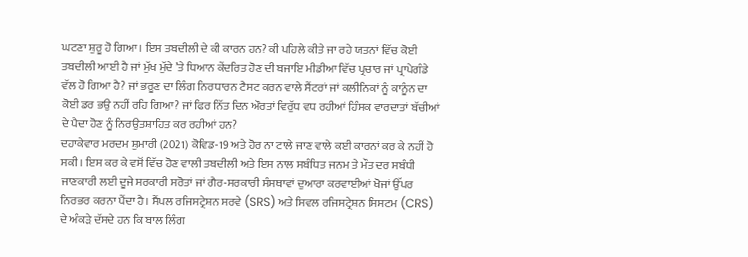ਘਟਣਾ ਸ਼ੁਰੂ ਹੋ ਗਿਆ। ਇਸ ਤਬਦੀਲੀ ਦੇ ਕੀ ਕਾਰਨ ਹਨ? ਕੀ ਪਹਿਲੇ ਕੀਤੇ ਜਾ ਰਹੇ ਯਤਨਾਂ ਵਿੱਚ ਕੋਈ ਤਬਦੀਲੀ ਆਈ ਹੈ ਜਾਂ ਮੁੱਖ ਮੁੱਦੇ ’ਤੇ ਧਿਆਨ ਕੇਂਦਰਿਤ ਹੋਣ ਦੀ ਬਜਾਇ ਮੀਡੀਆ ਵਿੱਚ ਪ੍ਰਚਾਰ ਜਾਂ ਪ੍ਰਾਪੇਗੰਡੇ ਵੱਲ ਹੋ ਗਿਆ ਹੈ? ਜਾਂ ਭਰੂਣ ਦਾ ਲਿੰਗ ਨਿਰਧਾਰਨ ਟੈਸਟ ਕਰਨ ਵਾਲੇ ਸੈਂਟਰਾਂ ਜਾਂ ਕਲੀਨਿਕਾਂ ਨੂੰ ਕਾਨੂੰਨ ਦਾ ਕੋਈ ਡਰ ਭਉ ਨਹੀਂ ਰਹਿ ਗਿਆ? ਜਾਂ ਫਿਰ ਨਿੱਤ ਦਿਨ ਔਰਤਾਂ ਵਿਰੁੱਧ ਵਧ ਰਹੀਆਂ ਹਿੰਸਕ ਵਾਰਦਾਤਾਂ ਬੱਚੀਆਂ ਦੇ ਪੈਦਾ ਹੋਣ ਨੂੰ ਨਿਰਉਤਸ਼ਾਹਿਤ ਕਰ ਰਹੀਆਂ ਹਨ?
ਦਹਾਕੇਵਾਰ ਮਰਦਮ ਸ਼ੁਮਾਰੀ (2021) ਕੋਵਿਡ-19 ਅਤੇ ਹੋਰ ਨਾ ਟਾਲੇ ਜਾਣ ਵਾਲੇ ਕਈ ਕਾਰਨਾਂ ਕਰ ਕੇ ਨਹੀਂ ਹੋ ਸਕੀ। ਇਸ ਕਰ ਕੇ ਵਸੋਂ ਵਿੱਚ ਹੋਣ ਵਾਲੀ ਤਬਦੀਲੀ ਅਤੇ ਇਸ ਨਾਲ ਸਬੰਧਿਤ ਜਨਮ ਤੇ ਮੌਤ ਦਰ ਸਬੰਧੀ ਜਾਣਕਾਰੀ ਲਈ ਦੂਜੇ ਸਰਕਾਰੀ ਸਰੋਤਾਂ ਜਾਂ ਗੈਰ-ਸਰਕਾਰੀ ਸੰਸਥਾਵਾਂ ਦੁਆਰਾ ਕਰਵਾਈਆਂ ਖੋਜਾਂ ਉੱਪਰ ਨਿਰਭਰ ਕਰਨਾ ਪੈਂਦਾ ਹੈ। ਸੈਂਪਲ ਰਜਿਸਟ੍ਰੇਸ਼ਨ ਸਰਵੇ (SRS) ਅਤੇ ਸਿਵਲ ਰਜਿਸਟ੍ਰੇਸ਼ਨ ਸਿਸਟਮ (CRS) ਦੇ ਅੰਕੜੇ ਦੱਸਦੇ ਹਨ ਕਿ ਬਾਲ ਲਿੰਗ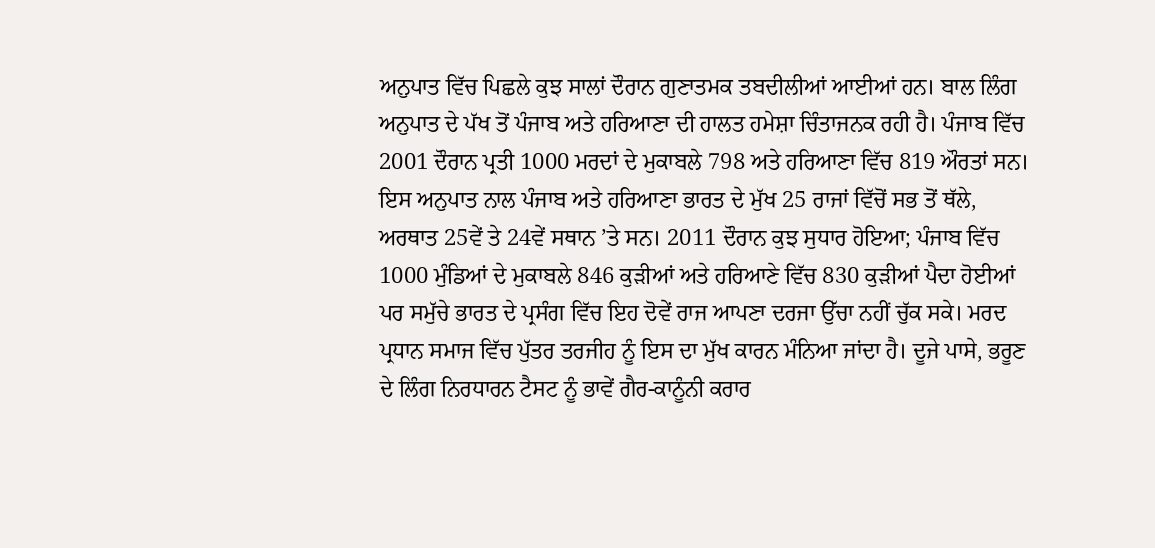ਅਨੁਪਾਤ ਵਿੱਚ ਪਿਛਲੇ ਕੁਝ ਸਾਲਾਂ ਦੌਰਾਨ ਗੁਣਾਤਮਕ ਤਬਦੀਲੀਆਂ ਆਈਆਂ ਹਨ। ਬਾਲ ਲਿੰਗ ਅਨੁਪਾਤ ਦੇ ਪੱਖ ਤੋਂ ਪੰਜਾਬ ਅਤੇ ਹਰਿਆਣਾ ਦੀ ਹਾਲਤ ਹਮੇਸ਼ਾ ਚਿੰਤਾਜਨਕ ਰਹੀ ਹੈ। ਪੰਜਾਬ ਵਿੱਚ 2001 ਦੌਰਾਨ ਪ੍ਰਤੀ 1000 ਮਰਦਾਂ ਦੇ ਮੁਕਾਬਲੇ 798 ਅਤੇ ਹਰਿਆਣਾ ਵਿੱਚ 819 ਔਰਤਾਂ ਸਨ। ਇਸ ਅਨੁਪਾਤ ਨਾਲ ਪੰਜਾਬ ਅਤੇ ਹਰਿਆਣਾ ਭਾਰਤ ਦੇ ਮੁੱਖ 25 ਰਾਜਾਂ ਵਿੱਚੋਂ ਸਭ ਤੋਂ ਥੱਲੇ, ਅਰਥਾਤ 25ਵੇਂ ਤੇ 24ਵੇਂ ਸਥਾਨ ’ਤੇ ਸਨ। 2011 ਦੌਰਾਨ ਕੁਝ ਸੁਧਾਰ ਹੋਇਆ; ਪੰਜਾਬ ਵਿੱਚ 1000 ਮੁੰਡਿਆਂ ਦੇ ਮੁਕਾਬਲੇ 846 ਕੁੜੀਆਂ ਅਤੇ ਹਰਿਆਣੇ ਵਿੱਚ 830 ਕੁੜੀਆਂ ਪੈਦਾ ਹੋਈਆਂ ਪਰ ਸਮੁੱਚੇ ਭਾਰਤ ਦੇ ਪ੍ਰਸੰਗ ਵਿੱਚ ਇਹ ਦੋਵੇਂ ਰਾਜ ਆਪਣਾ ਦਰਜਾ ਉੱਚਾ ਨਹੀਂ ਚੁੱਕ ਸਕੇ। ਮਰਦ ਪ੍ਰਧਾਨ ਸਮਾਜ ਵਿੱਚ ਪੁੱਤਰ ਤਰਜੀਹ ਨੂੰ ਇਸ ਦਾ ਮੁੱਖ ਕਾਰਨ ਮੰਨਿਆ ਜਾਂਦਾ ਹੈ। ਦੂਜੇ ਪਾਸੇ, ਭਰੂਣ ਦੇ ਲਿੰਗ ਨਿਰਧਾਰਨ ਟੈਸਟ ਨੂੰ ਭਾਵੇਂ ਗੈਰ-ਕਾਨੂੰਨੀ ਕਰਾਰ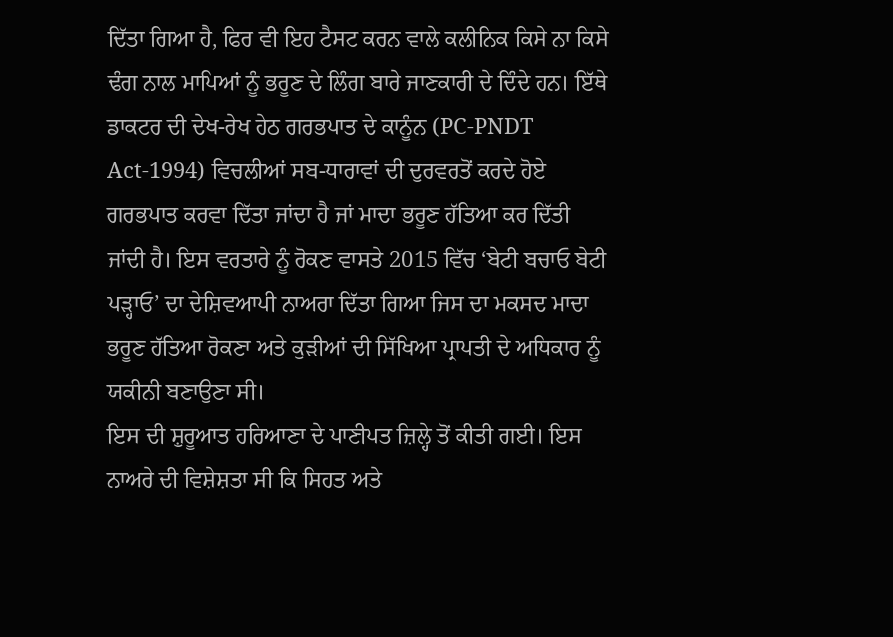ਦਿੱਤਾ ਗਿਆ ਹੈ, ਫਿਰ ਵੀ ਇਹ ਟੈਸਟ ਕਰਨ ਵਾਲੇ ਕਲੀਨਿਕ ਕਿਸੇ ਨਾ ਕਿਸੇ ਢੰਗ ਨਾਲ ਮਾਪਿਆਂ ਨੂੰ ਭਰੂਣ ਦੇ ਲਿੰਗ ਬਾਰੇ ਜਾਣਕਾਰੀ ਦੇ ਦਿੰਦੇ ਹਨ। ਇੱਥੇ ਡਾਕਟਰ ਦੀ ਦੇਖ-ਰੇਖ ਹੇਠ ਗਰਭਪਾਤ ਦੇ ਕਾਨੂੰਨ (PC-PNDT Act-1994) ਵਿਚਲੀਆਂ ਸਬ-ਧਾਰਾਵਾਂ ਦੀ ਦੁਰਵਰਤੋਂ ਕਰਦੇ ਹੋਏ ਗਰਭਪਾਤ ਕਰਵਾ ਦਿੱਤਾ ਜਾਂਦਾ ਹੈ ਜਾਂ ਮਾਦਾ ਭਰੂਣ ਹੱਤਿਆ ਕਰ ਦਿੱਤੀ ਜਾਂਦੀ ਹੈ। ਇਸ ਵਰਤਾਰੇ ਨੂੰ ਰੋਕਣ ਵਾਸਤੇ 2015 ਵਿੱਚ ‘ਬੇਟੀ ਬਚਾਓ ਬੇਟੀ ਪੜ੍ਹਾਓ’ ਦਾ ਦੇਸ਼ਿਵਆਪੀ ਨਾਅਰਾ ਦਿੱਤਾ ਗਿਆ ਜਿਸ ਦਾ ਮਕਸਦ ਮਾਦਾ ਭਰੂਣ ਹੱਤਿਆ ਰੋਕਣਾ ਅਤੇ ਕੁੜੀਆਂ ਦੀ ਸਿੱਖਿਆ ਪ੍ਰਾਪਤੀ ਦੇ ਅਧਿਕਾਰ ਨੂੰ ਯਕੀਨੀ ਬਣਾਉਣਾ ਸੀ।
ਇਸ ਦੀ ਸ਼ੁਰੂਆਤ ਹਰਿਆਣਾ ਦੇ ਪਾਣੀਪਤ ਜ਼ਿਲ੍ਹੇ ਤੋਂ ਕੀਤੀ ਗਈ। ਇਸ ਨਾਅਰੇ ਦੀ ਵਿਸ਼ੇਸ਼ਤਾ ਸੀ ਕਿ ਸਿਹਤ ਅਤੇ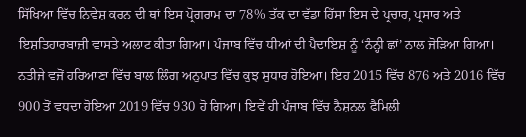ਸਿੱਖਿਆ ਵਿੱਚ ਨਿਵੇਸ਼ ਕਰਨ ਦੀ ਥਾਂ ਇਸ ਪ੍ਰੋਗਰਾਮ ਦਾ 78% ਤੱਕ ਦਾ ਵੱਡਾ ਹਿੱਸਾ ਇਸ ਦੇ ਪ੍ਰਚਾਰ, ਪ੍ਰਸਾਰ ਅਤੇ ਇਸ਼ਤਿਹਾਰਬਾਜ਼ੀ ਵਾਸਤੇ ਅਲਾਟ ਕੀਤਾ ਗਿਆ। ਪੰਜਾਬ ਵਿੱਚ ਧੀਆਂ ਦੀ ਪੈਦਾਇਸ਼ ਨੂੰ ‘ਨੰਨ੍ਹੀ ਛਾਂ’ ਨਾਲ ਜੋੜਿਆ ਗਿਆ। ਨਤੀਜੇ ਵਜੋਂ ਹਰਿਆਣਾ ਵਿੱਚ ਬਾਲ ਲਿੰਗ ਅਨੁਪਾਤ ਵਿੱਚ ਕੁਝ ਸੁਧਾਰ ਹੋਇਆ। ਇਹ 2015 ਵਿੱਚ 876 ਅਤੇ 2016 ਵਿੱਚ 900 ਤੋਂ ਵਧਦਾ ਹੋਇਆ 2019 ਵਿੱਚ 930 ਹੋ ਗਿਆ। ਇਵੇਂ ਹੀ ਪੰਜਾਬ ਵਿੱਚ ਨੈਸ਼ਨਲ ਫੈਮਿਲੀ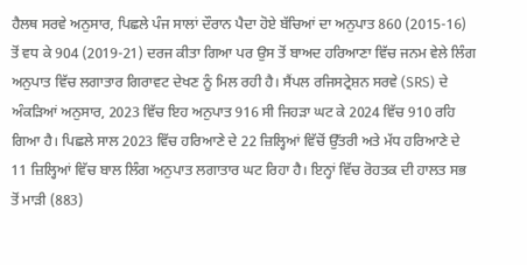ਹੈਲਥ ਸਰਵੇ ਅਨੁਸਾਰ, ਪਿਛਲੇ ਪੰਜ ਸਾਲਾਂ ਦੌਰਾਨ ਪੈਦਾ ਹੋਏ ਬੱਚਿਆਂ ਦਾ ਅਨੁਪਾਤ 860 (2015-16) ਤੋਂ ਵਧ ਕੇ 904 (2019-21) ਦਰਜ ਕੀਤਾ ਗਿਆ ਪਰ ਉਸ ਤੋਂ ਬਾਅਦ ਹਰਿਆਣਾ ਵਿੱਚ ਜਨਮ ਵੇਲੇ ਲਿੰਗ ਅਨੁਪਾਤ ਵਿੱਚ ਲਗਾਤਾਰ ਗਿਰਾਵਟ ਦੇਖਣ ਨੂੰ ਮਿਲ ਰਹੀ ਹੈ। ਸੈਂਪਲ ਰਜਿਸਟ੍ਰੇਸ਼ਨ ਸਰਵੇ (SRS) ਦੇ ਅੰਕੜਿਆਂ ਅਨੁਸਾਰ, 2023 ਵਿੱਚ ਇਹ ਅਨੁਪਾਤ 916 ਸੀ ਜਿਹੜਾ ਘਟ ਕੇ 2024 ਵਿੱਚ 910 ਰਹਿ ਗਿਆ ਹੈ। ਪਿਛਲੇ ਸਾਲ 2023 ਵਿੱਚ ਹਰਿਆਣੇ ਦੇ 22 ਜ਼ਿਲ੍ਹਿਆਂ ਵਿੱਚੋਂ ਉੱਤਰੀ ਅਤੇ ਮੱਧ ਹਰਿਆਣੇ ਦੇ 11 ਜ਼ਿਲ੍ਹਿਆਂ ਵਿੱਚ ਬਾਲ ਲਿੰਗ ਅਨੁਪਾਤ ਲਗਾਤਾਰ ਘਟ ਰਿਹਾ ਹੈ। ਇਨ੍ਹਾਂ ਵਿੱਚ ਰੋਹਤਕ ਦੀ ਹਾਲਤ ਸਭ ਤੋਂ ਮਾੜੀ (883)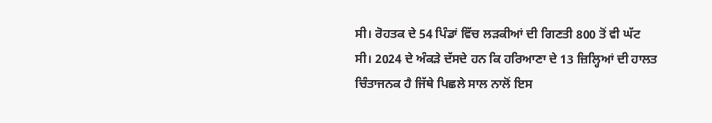ਸੀ। ਰੋਹਤਕ ਦੇ 54 ਪਿੰਡਾਂ ਵਿੱਚ ਲੜਕੀਆਂ ਦੀ ਗਿਣਤੀ 800 ਤੋਂ ਵੀ ਘੱਟ ਸੀ। 2024 ਦੇ ਅੰਕੜੇ ਦੱਸਦੇ ਹਨ ਕਿ ਹਰਿਆਣਾ ਦੇ 13 ਜ਼ਿਲ੍ਹਿਆਂ ਦੀ ਹਾਲਤ ਚਿੰਤਾਜਨਕ ਹੈ ਜਿੱਥੇ ਪਿਛਲੇ ਸਾਲ ਨਾਲੋਂ ਇਸ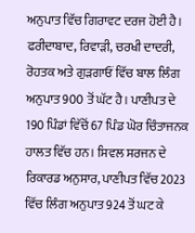ਅਨੁਪਾਤ ਵਿੱਚ ਗਿਰਾਵਟ ਦਰਜ ਹੋਈ ਹੈ।
ਫਰੀਦਾਬਾਦ, ਰਿਵਾੜੀ, ਚਰਖੀ ਦਾਦਰੀ, ਰੋਹਤਕ ਅਤੇ ਗੁੜਗਾਓਂ ਵਿੱਚ ਬਾਲ ਲਿੰਗ ਅਨੁਪਾਤ 900 ਤੋਂ ਘੱਟ ਹੈ। ਪਾਣੀਪਤ ਦੇ 190 ਪਿੰਡਾਂ ਵਿੱਚੋਂ 67 ਪਿੰਡ ਘੋਰ ਚਿੰਤਾਜਨਕ ਹਾਲਤ ਵਿੱਚ ਹਨ। ਸਿਵਲ ਸਰਜਨ ਦੇ ਰਿਕਾਰਡ ਅਨੁਸਾਰ, ਪਾਣੀਪਤ ਵਿੱਚ 2023 ਵਿੱਚ ਲਿੰਗ ਅਨੁਪਾਤ 924 ਤੋਂ ਘਟ ਕੇ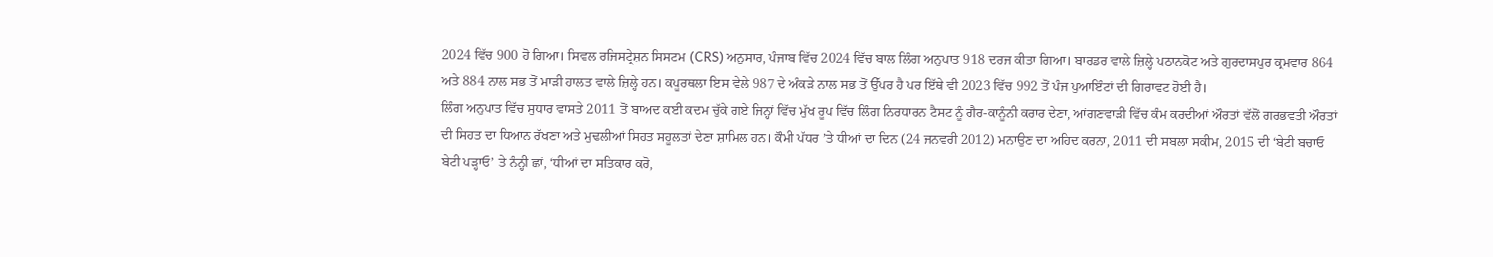2024 ਵਿੱਚ 900 ਹੋ ਗਿਆ। ਸਿਵਲ ਰਜਿਸਟ੍ਰੇਸ਼ਨ ਸਿਸਟਮ (CRS) ਅਨੁਸਾਰ, ਪੰਜਾਬ ਵਿੱਚ 2024 ਵਿੱਚ ਬਾਲ ਲਿੰਗ ਅਨੁਪਾਤ 918 ਦਰਜ ਕੀਤਾ ਗਿਆ। ਬਾਰਡਰ ਵਾਲੇ ਜ਼ਿਲ੍ਹੇ ਪਠਾਨਕੋਟ ਅਤੇ ਗੁਰਦਾਸਪੁਰ ਕ੍ਰਮਵਾਰ 864 ਅਤੇ 884 ਨਾਲ ਸਭ ਤੋਂ ਮਾੜੀ ਹਾਲਤ ਵਾਲੇ ਜ਼ਿਲ੍ਹੇ ਹਨ। ਕਪੂਰਥਲਾ ਇਸ ਵੇਲੇ 987 ਦੇ ਅੰਕੜੇ ਨਾਲ ਸਭ ਤੋਂ ਉੱਪਰ ਹੈ ਪਰ ਇੱਥੇ ਵੀ 2023 ਵਿੱਚ 992 ਤੋਂ ਪੰਜ ਪੁਆਇੰਟਾਂ ਦੀ ਗਿਰਾਵਟ ਹੋਈ ਹੈ।
ਲਿੰਗ ਅਨੁਪਾਤ ਵਿੱਚ ਸੁਧਾਰ ਵਾਸਤੇ 2011 ਤੋਂ ਬਾਅਦ ਕਈ ਕਦਮ ਚੁੱਕੇ ਗਏ ਜਿਨ੍ਹਾਂ ਵਿੱਚ ਮੁੱਖ ਰੂਪ ਵਿੱਚ ਲਿੰਗ ਨਿਰਧਾਰਨ ਟੈਸਟ ਨੂੰ ਗੈਰ-ਕਾਨੂੰਨੀ ਕਰਾਰ ਦੇਣਾ, ਆਂਗਣਵਾੜੀ ਵਿੱਚ ਕੰਮ ਕਰਦੀਆਂ ਔਰਤਾਂ ਵੱਲੋਂ ਗਰਭਵਤੀ ਔਰਤਾਂ ਦੀ ਸਿਹਤ ਦਾ ਧਿਆਨ ਰੱਖਣਾ ਅਤੇ ਮੁਢਲੀਆਂ ਸਿਹਤ ਸਹੂਲਤਾਂ ਦੇਣਾ ਸ਼ਾਮਿਲ ਹਨ। ਕੌਮੀ ਪੱਧਰ ’ਤੇ ਧੀਆਂ ਦਾ ਦਿਨ (24 ਜਨਵਰੀ 2012) ਮਨਾਉਣ ਦਾ ਅਹਿਦ ਕਰਨਾ, 2011 ਦੀ ਸਬਲਾ ਸਕੀਮ, 2015 ਦੀ ‘ਬੇਟੀ ਬਚਾਓ ਬੇਟੀ ਪੜ੍ਹਾਓ’ ਤੇ ਨੰਨ੍ਹੀ ਛਾਂ, ‘ਧੀਆਂ ਦਾ ਸਤਿਕਾਰ ਕਰੋ,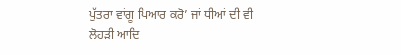ਪੁੱਤਰਾ ਵਾਂਗੂ ਪਿਆਰ ਕਰੋ’ ਜਾਂ ਧੀਆਂ ਦੀ ਵੀ ਲੋਹੜੀ ਆਦਿ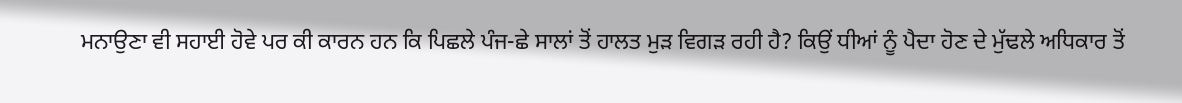ਮਨਾਉਣਾ ਵੀ ਸਹਾਈ ਹੋਵੇ ਪਰ ਕੀ ਕਾਰਨ ਹਨ ਕਿ ਪਿਛਲੇ ਪੰਜ-ਛੇ ਸਾਲਾਂ ਤੋਂ ਹਾਲਤ ਮੁੜ ਵਿਗੜ ਰਹੀ ਹੈ? ਕਿਉਂ ਧੀਆਂ ਨੂੰ ਪੈਦਾ ਹੋਣ ਦੇ ਮੁੱਢਲੇ ਅਧਿਕਾਰ ਤੋਂ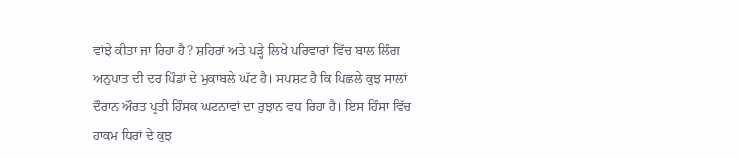ਵਾਂਝੇ ਕੀਤਾ ਜਾ ਰਿਹਾ ਹੈ? ਸ਼ਹਿਰਾਂ ਅਤੇ ਪੜ੍ਹੇ ਲਿਖੇ ਪਰਿਵਾਰਾਂ ਵਿੱਚ ਬਾਲ ਲਿੰਗ ਅਨੁਪਾਤ ਦੀ ਦਰ ਪਿੰਡਾਂ ਦੇ ਮੁਕਾਬਲੇ ਘੱਟ ਹੈ। ਸਪਸ਼ਟ ਹੈ ਕਿ ਪਿਛਲੇ ਕੁਝ ਸਾਲਾਂ ਦੌਰਾਨ ਔਰਤ ਪ੍ਰਤੀ ਹਿੰਸਕ ਘਟਨਾਵਾਂ ਦਾ ਰੁਝਾਨ ਵਧ ਰਿਹਾ ਹੈ। ਇਸ ਹਿੰਸਾ ਵਿੱਚ ਹਾਕਮ ਧਿਰਾਂ ਦੇ ਕੁਝ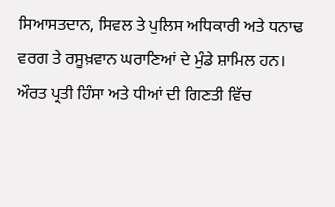ਸਿਆਸਤਦਾਨ, ਸਿਵਲ ਤੇ ਪੁਲਿਸ ਅਧਿਕਾਰੀ ਅਤੇ ਧਨਾਢ ਵਰਗ ਤੇ ਰਸੂਖ਼ਵਾਨ ਘਰਾਣਿਆਂ ਦੇ ਮੁੰਡੇ ਸ਼ਾਮਿਲ ਹਨ।
ਔਰਤ ਪ੍ਰਤੀ ਹਿੰਸਾ ਅਤੇ ਧੀਆਂ ਦੀ ਗਿਣਤੀ ਵਿੱਚ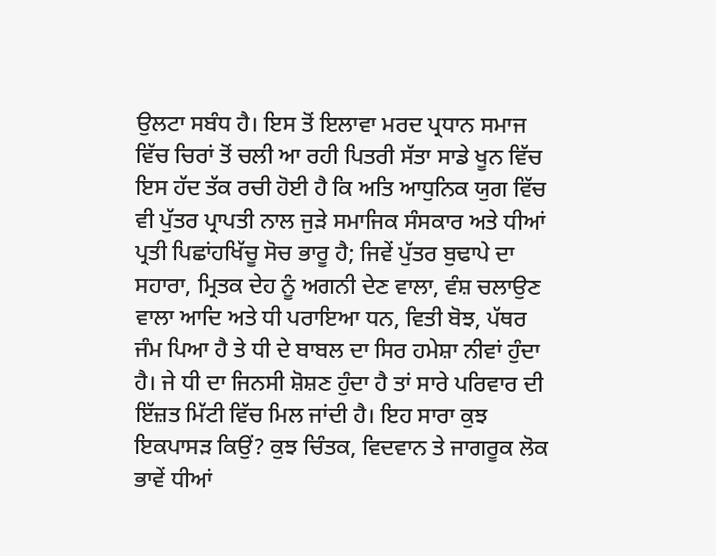ਉਲਟਾ ਸਬੰਧ ਹੈ। ਇਸ ਤੋਂ ਇਲਾਵਾ ਮਰਦ ਪ੍ਰਧਾਨ ਸਮਾਜ ਵਿੱਚ ਚਿਰਾਂ ਤੋਂ ਚਲੀ ਆ ਰਹੀ ਪਿਤਰੀ ਸੱਤਾ ਸਾਡੇ ਖੂਨ ਵਿੱਚ ਇਸ ਹੱਦ ਤੱਕ ਰਚੀ ਹੋਈ ਹੈ ਕਿ ਅਤਿ ਆਧੁਨਿਕ ਯੁਗ ਵਿੱਚ ਵੀ ਪੁੱਤਰ ਪ੍ਰਾਪਤੀ ਨਾਲ ਜੁੜੇ ਸਮਾਜਿਕ ਸੰਸਕਾਰ ਅਤੇ ਧੀਆਂ ਪ੍ਰਤੀ ਪਿਛਾਂਹਖਿੱਚੂ ਸੋਚ ਭਾਰੂ ਹੈ; ਜਿਵੇਂ ਪੁੱਤਰ ਬੁਢਾਪੇ ਦਾ ਸਹਾਰਾ, ਮ੍ਰਿਤਕ ਦੇਹ ਨੂੰ ਅਗਨੀ ਦੇਣ ਵਾਲਾ, ਵੰਸ਼ ਚਲਾਉਣ ਵਾਲਾ ਆਦਿ ਅਤੇ ਧੀ ਪਰਾਇਆ ਧਨ, ਵਿਤੀ ਬੋਝ, ਪੱਥਰ ਜੰਮ ਪਿਆ ਹੈ ਤੇ ਧੀ ਦੇ ਬਾਬਲ ਦਾ ਸਿਰ ਹਮੇਸ਼ਾ ਨੀਵਾਂ ਹੁੰਦਾ ਹੈ। ਜੇ ਧੀ ਦਾ ਜਿਨਸੀ ਸ਼ੋਸ਼ਣ ਹੁੰਦਾ ਹੈ ਤਾਂ ਸਾਰੇ ਪਰਿਵਾਰ ਦੀ ਇੱਜ਼ਤ ਮਿੱਟੀ ਵਿੱਚ ਮਿਲ ਜਾਂਦੀ ਹੈ। ਇਹ ਸਾਰਾ ਕੁਝ ਇਕਪਾਸੜ ਕਿਉਂ? ਕੁਝ ਚਿੰਤਕ, ਵਿਦਵਾਨ ਤੇ ਜਾਗਰੂਕ ਲੋਕ ਭਾਵੇਂ ਧੀਆਂ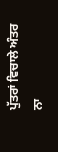ਪੁੱਤਰਾਂ ਵਿਚਾਲੇ ਅੰਤਰ ਨਾ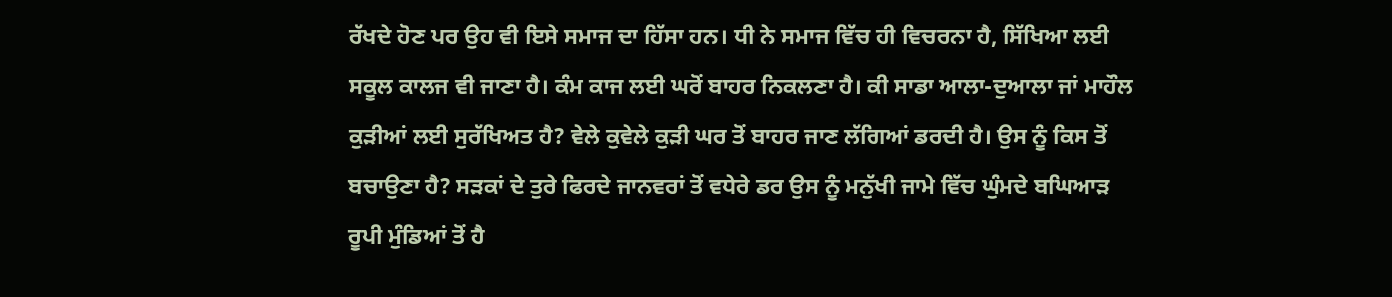ਰੱਖਦੇ ਹੋਣ ਪਰ ਉਹ ਵੀ ਇਸੇ ਸਮਾਜ ਦਾ ਹਿੱਸਾ ਹਨ। ਧੀ ਨੇ ਸਮਾਜ ਵਿੱਚ ਹੀ ਵਿਚਰਨਾ ਹੈ, ਸਿੱਖਿਆ ਲਈ ਸਕੂਲ ਕਾਲਜ ਵੀ ਜਾਣਾ ਹੈ। ਕੰਮ ਕਾਜ ਲਈ ਘਰੋਂ ਬਾਹਰ ਨਿਕਲਣਾ ਹੈ। ਕੀ ਸਾਡਾ ਆਲਾ-ਦੁਆਲਾ ਜਾਂ ਮਾਹੌਲ ਕੁੜੀਆਂ ਲਈ ਸੁਰੱਖਿਅਤ ਹੈ? ਵੇਲੇ ਕੁਵੇਲੇ ਕੁੜੀ ਘਰ ਤੋਂ ਬਾਹਰ ਜਾਣ ਲੱਗਿਆਂ ਡਰਦੀ ਹੈ। ਉਸ ਨੂੰ ਕਿਸ ਤੋਂ ਬਚਾਉਣਾ ਹੈ? ਸੜਕਾਂ ਦੇ ਤੁਰੇ ਫਿਰਦੇ ਜਾਨਵਰਾਂ ਤੋਂ ਵਧੇਰੇ ਡਰ ਉਸ ਨੂੰ ਮਨੁੱਖੀ ਜਾਮੇ ਵਿੱਚ ਘੁੰਮਦੇ ਬਘਿਆੜ ਰੂਪੀ ਮੁੰਡਿਆਂ ਤੋਂ ਹੈ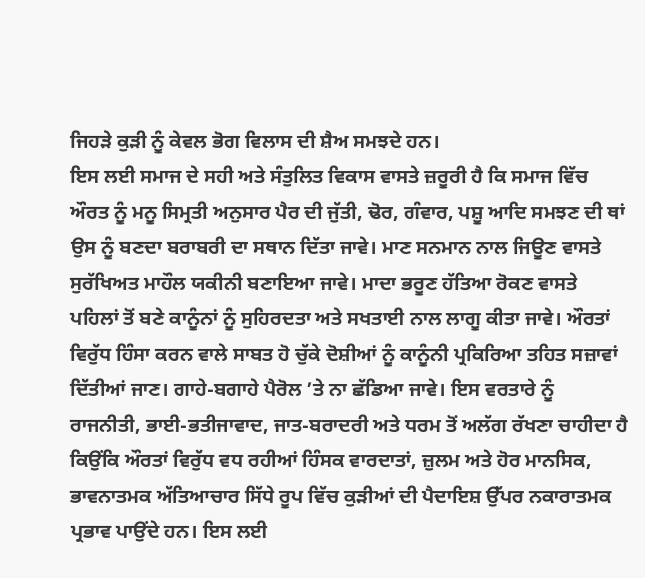ਜਿਹੜੇ ਕੁੜੀ ਨੂੰ ਕੇਵਲ ਭੋਗ ਵਿਲਾਸ ਦੀ ਸ਼ੈਅ ਸਮਝਦੇ ਹਨ।
ਇਸ ਲਈ ਸਮਾਜ ਦੇ ਸਹੀ ਅਤੇ ਸੰਤੁਲਿਤ ਵਿਕਾਸ ਵਾਸਤੇ ਜ਼ਰੂਰੀ ਹੈ ਕਿ ਸਮਾਜ ਵਿੱਚ ਔਰਤ ਨੂੰ ਮਨੂ ਸਿਮ੍ਰਤੀ ਅਨੁਸਾਰ ਪੈਰ ਦੀ ਜੁੱਤੀ, ਢੋਰ, ਗੰਵਾਰ, ਪਸ਼ੂ ਆਦਿ ਸਮਝਣ ਦੀ ਥਾਂ ਉਸ ਨੂੰ ਬਣਦਾ ਬਰਾਬਰੀ ਦਾ ਸਥਾਨ ਦਿੱਤਾ ਜਾਵੇ। ਮਾਣ ਸਨਮਾਨ ਨਾਲ ਜਿਊਣ ਵਾਸਤੇ ਸੁਰੱਖਿਅਤ ਮਾਹੌਲ ਯਕੀਨੀ ਬਣਾਇਆ ਜਾਵੇ। ਮਾਦਾ ਭਰੂਣ ਹੱਤਿਆ ਰੋਕਣ ਵਾਸਤੇ ਪਹਿਲਾਂ ਤੋਂ ਬਣੇ ਕਾਨੂੰਨਾਂ ਨੂੰ ਸੁਹਿਰਦਤਾ ਅਤੇ ਸਖਤਾਈ ਨਾਲ ਲਾਗੂ ਕੀਤਾ ਜਾਵੇ। ਔਰਤਾਂ ਵਿਰੁੱਧ ਹਿੰਸਾ ਕਰਨ ਵਾਲੇ ਸਾਬਤ ਹੋ ਚੁੱਕੇ ਦੋਸ਼ੀਆਂ ਨੂੰ ਕਾਨੂੰਨੀ ਪ੍ਰਕਿਰਿਆ ਤਹਿਤ ਸਜ਼ਾਵਾਂ ਦਿੱਤੀਆਂ ਜਾਣ। ਗਾਹੇ-ਬਗਾਹੇ ਪੈਰੋਲ ’ਤੇ ਨਾ ਛੱਡਿਆ ਜਾਵੇ। ਇਸ ਵਰਤਾਰੇ ਨੂੰ ਰਾਜਨੀਤੀ, ਭਾਈ-ਭਤੀਜਾਵਾਦ, ਜਾਤ-ਬਰਾਦਰੀ ਅਤੇ ਧਰਮ ਤੋਂ ਅਲੱਗ ਰੱਖਣਾ ਚਾਹੀਦਾ ਹੈ ਕਿਉਂਕਿ ਔਰਤਾਂ ਵਿਰੁੱਧ ਵਧ ਰਹੀਆਂ ਹਿੰਸਕ ਵਾਰਦਾਤਾਂ, ਜ਼ੁਲਮ ਅਤੇ ਹੋਰ ਮਾਨਸਿਕ, ਭਾਵਨਾਤਮਕ ਅੱਤਿਆਚਾਰ ਸਿੱਧੇ ਰੂਪ ਵਿੱਚ ਕੁੜੀਆਂ ਦੀ ਪੈਦਾਇਸ਼ ਉੱਪਰ ਨਕਾਰਾਤਮਕ ਪ੍ਰਭਾਵ ਪਾਉਂਦੇ ਹਨ। ਇਸ ਲਈ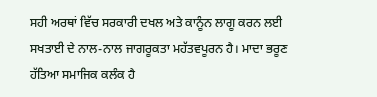ਸਹੀ ਅਰਥਾਂ ਵਿੱਚ ਸਰਕਾਰੀ ਦਖਲ ਅਤੇ ਕਾਨੂੰਨ ਲਾਗੂ ਕਰਨ ਲਈ ਸਖਤਾਈ ਦੇ ਨਾਲ-ਨਾਲ ਜਾਗਰੂਕਤਾ ਮਹੱਤਵਪੂਰਨ ਹੈ। ਮਾਦਾ ਭਰੂਣ ਹੱਤਿਆ ਸਮਾਜਿਕ ਕਲੰਕ ਹੈ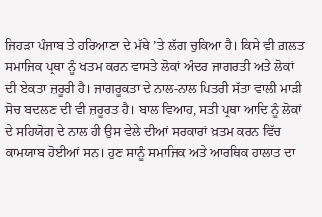ਜਿਹੜਾ ਪੰਜਾਬ ਤੇ ਹਰਿਆਣਾ ਦੇ ਮੱਥੇ ’ਤੇ ਲੱਗ ਚੁਕਿਆ ਹੈ। ਕਿਸੇ ਵੀ ਗ਼ਲਤ ਸਮਾਜਿਕ ਪ੍ਰਥਾ ਨੂੰ ਖਤਮ ਕਰਨ ਵਾਸਤੇ ਲੋਕਾਂ ਅੰਦਰ ਜਾਗਰਤੀ ਅਤੇ ਲੋਕਾਂ ਦੀ ਏਕਤਾ ਜ਼ਰੂਰੀ ਹੈ। ਜਾਗਰੂਕਤਾ ਦੇ ਨਾਲ-ਨਾਲ ਪਿਤਰੀ ਸੱਤਾ ਵਾਲੀ ਮਾੜੀ ਸੋਚ ਬਦਲਣ ਦੀ ਵੀ ਜ਼ਰੂਰਤ ਹੈ। ਬਾਲ ਵਿਆਹ, ਸਤੀ ਪ੍ਰਥਾ ਆਦਿ ਨੂੰ ਲੋਕਾਂ ਦੇ ਸਹਿਯੋਗ ਦੇ ਨਾਲ ਹੀ ਉਸ ਵੇਲੇ ਦੀਆਂ ਸਰਕਾਰਾਂ ਖ਼ਤਮ ਕਰਨ ਵਿੱਚ ਕਾਮਯਾਬ ਹੋਈਆਂ ਸਨ। ਹੁਣ ਸਾਨੂੰ ਸਮਾਜਿਕ ਅਤੇ ਆਰਥਿਕ ਹਾਲਾਤ ਦਾ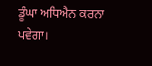ਡੂੰਘਾ ਅਧਿਐਨ ਕਰਨਾ ਪਵੇਗਾ।